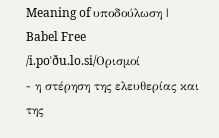Meaning of υποδούλωση | Babel Free
/i.poˈðu.lo.si/Ορισμοί
- η στέρηση της ελευθερίας και της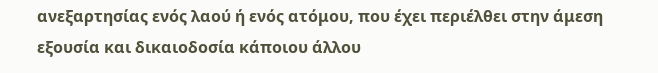ανεξαρτησίας ενός λαού ή ενός ατόμου, που έχει περιέλθει στην άμεση εξουσία και δικαιοδοσία κάποιου άλλου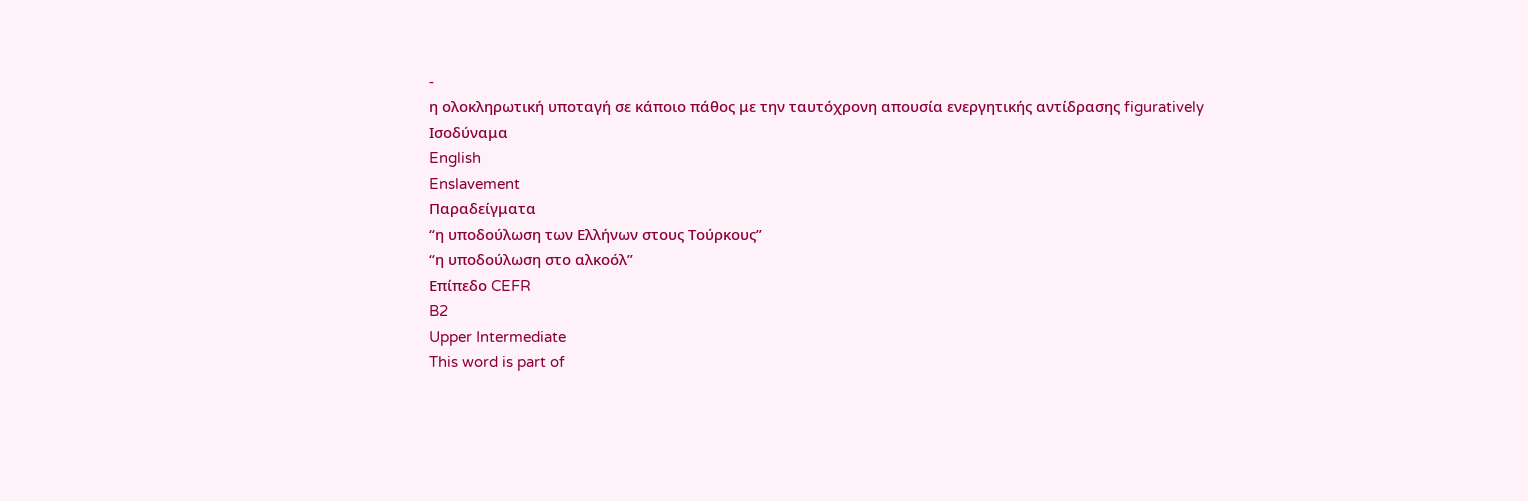-
η ολοκληρωτική υποταγή σε κάποιο πάθος με την ταυτόχρονη απουσία ενεργητικής αντίδρασης figuratively
Ισοδύναμα
English
Enslavement
Παραδείγματα
“η υποδούλωση των Eλλήνων στους Tούρκους”
“η υποδούλωση στο αλκοόλ”
Επίπεδο CEFR
B2
Upper Intermediate
This word is part of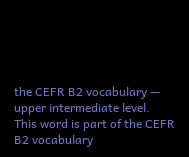the CEFR B2 vocabulary — upper intermediate level.
This word is part of the CEFR B2 vocabulary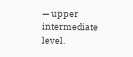— upper intermediate level.